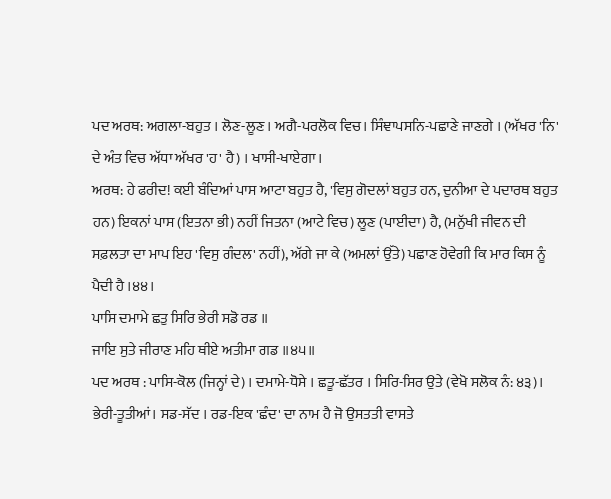ਪਦ ਅਰਥ: ਅਗਲਾ-ਬਹੁਤ । ਲੋਣ-ਲੂਣ । ਅਗੈ-ਪਰਲੋਕ ਵਿਚ। ਸਿੰਞਾਪਸਨਿ-ਪਛਾਣੇ ਜਾਣਗੇ । (ਅੱਖਰ 'ਨਿ' ਦੇ ਅੰਤ ਵਿਚ ਅੱਧਾ ਅੱਖਰ 'ਹ' ਹੈ) । ਖਾਸੀ-ਖਾਏਗਾ ।
ਅਰਥ: ਹੇ ਫਰੀਦ! ਕਈ ਬੰਦਿਆਂ ਪਾਸ ਆਟਾ ਬਹੁਤ ਹੈ, 'ਵਿਸੁ ਗੋਦਲਾਂ ਬਹੁਤ ਹਨ, ਦੁਨੀਆ ਦੇ ਪਦਾਰਥ ਬਹੁਤ ਹਨ) ਇਕਨਾਂ ਪਾਸ (ਇਤਨਾ ਭੀ) ਨਹੀਂ ਜਿਤਨਾ (ਆਟੇ ਵਿਚ) ਲੂਣ (ਪਾਈਦਾ) ਹੈ, (ਮਨੁੱਖੀ ਜੀਵਨ ਦੀ ਸਫ਼ਲਤਾ ਦਾ ਮਾਪ ਇਹ 'ਵਿਸੁ ਗੰਦਲ' ਨਹੀਂ), ਅੱਗੇ ਜਾ ਕੇ (ਅਮਲਾਂ ਉੱਤੇ) ਪਛਾਣ ਹੋਵੇਗੀ ਕਿ ਮਾਰ ਕਿਸ ਨੂੰ ਪੈਦੀ ਹੈ ।੪੪।
ਪਾਸਿ ਦਮਾਮੇ ਛਤੁ ਸਿਰਿ ਭੇਰੀ ਸਡੋ ਰਡ ॥
ਜਾਇ ਸੁਤੇ ਜੀਰਾਣ ਮਹਿ ਥੀਏ ਅਤੀਮਾ ਗਡ ॥੪੫॥
ਪਦ ਅਰਥ : ਪਾਸਿ-ਕੋਲ (ਜਿਨ੍ਹਾਂ ਦੇ) । ਦਮਾਮੇ-ਧੋਸੇ । ਛਤੂ-ਛੱਤਰ । ਸਿਰਿ-ਸਿਰ ਉਤੇ (ਵੇਖੋ ਸਲੋਕ ਨੰ: ੪੩)। ਭੇਰੀ-ਤੂਤੀਆਂ। ਸਡ-ਸੱਦ । ਰਡ-ਇਕ 'ਛੰਦ' ਦਾ ਨਾਮ ਹੈ ਜੋ ਉਸਤਤੀ ਵਾਸਤੇ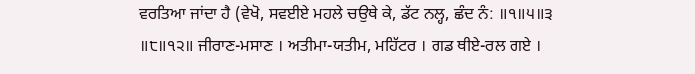ਵਰਤਿਆ ਜਾਂਦਾ ਹੈ (ਵੇਖੋ, ਸਵਈਏ ਮਹਲੇ ਚਉਥੇ ਕੇ, ਡੱਟ ਨਲ੍ਹ, ਛੰਦ ਨੰ: ॥੧॥੫॥੩ ॥੮॥੧੨॥ ਜੀਰਾਣ-ਮਸਾਣ । ਅਤੀਮਾ-ਯਤੀਮ, ਮਹਿੱਟਰ । ਗਡ ਥੀਏ-ਰਲ ਗਏ ।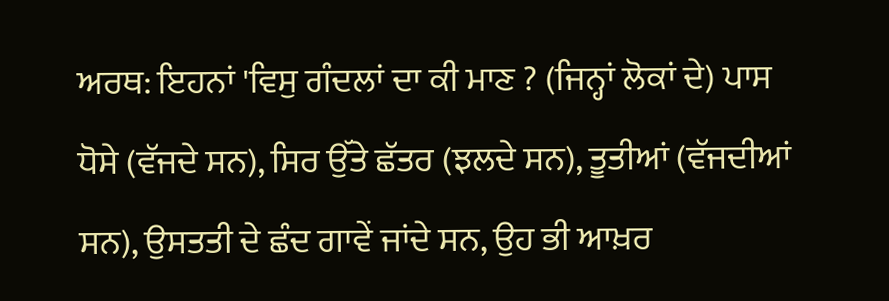ਅਰਥ: ਇਹਨਾਂ 'ਵਿਸੁ ਗੰਦਲਾਂ ਦਾ ਕੀ ਮਾਣ ? (ਜਿਨ੍ਹਾਂ ਲੋਕਾਂ ਦੇ) ਪਾਸ ਧੋਸੇ (ਵੱਜਦੇ ਸਨ), ਸਿਰ ਉੱਤੇ ਛੱਤਰ (ਝਲਦੇ ਸਨ), ਤੂਤੀਆਂ (ਵੱਜਦੀਆਂ ਸਨ), ਉਸਤਤੀ ਦੇ ਛੰਦ ਗਾਵੇਂ ਜਾਂਦੇ ਸਨ, ਉਹ ਭੀ ਆਖ਼ਰ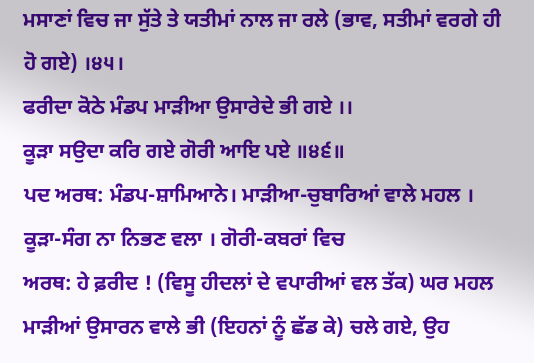ਮਸਾਣਾਂ ਵਿਚ ਜਾ ਸੁੱਤੇ ਤੇ ਯਤੀਮਾਂ ਨਾਲ ਜਾ ਰਲੇ (ਭਾਵ, ਸਤੀਮਾਂ ਵਰਗੇ ਹੀ ਹੋ ਗਏ) ।੪੫।
ਫਰੀਦਾ ਕੋਠੇ ਮੰਡਪ ਮਾੜੀਆ ਉਸਾਰੇਦੇ ਭੀ ਗਏ ।।
ਕੂੜਾ ਸਉਦਾ ਕਰਿ ਗਏ ਗੋਰੀ ਆਇ ਪਏ ॥੪੬॥
ਪਦ ਅਰਥ: ਮੰਡਪ-ਸ਼ਾਮਿਆਨੇ। ਮਾੜੀਆ-ਚੁਬਾਰਿਆਂ ਵਾਲੇ ਮਹਲ । ਕੂੜਾ-ਸੰਗ ਨਾ ਨਿਭਣ ਵਲਾ । ਗੋਰੀ-ਕਬਰਾਂ ਵਿਚ
ਅਰਥ: ਹੇ ਫ਼ਰੀਦ ! (ਵਿਸੂ ਹੀਦਲਾਂ ਦੇ ਵਪਾਰੀਆਂ ਵਲ ਤੱਕ) ਘਰ ਮਹਲ ਮਾੜੀਆਂ ਉਸਾਰਨ ਵਾਲੇ ਭੀ (ਇਹਨਾਂ ਨੂੰ ਛੱਡ ਕੇ) ਚਲੇ ਗਏ, ਉਹ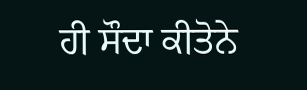ਹੀ ਸੌਦਾ ਕੀਤੋਨੇ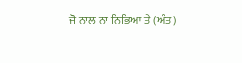ਜੋ ਨਾਲ ਨਾ ਨਿਭਿਆ ਤੇ (ਅੰਤ)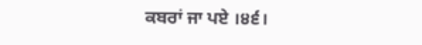ਕਬਰਾਂ ਜਾ ਪਏ ।੪੬।